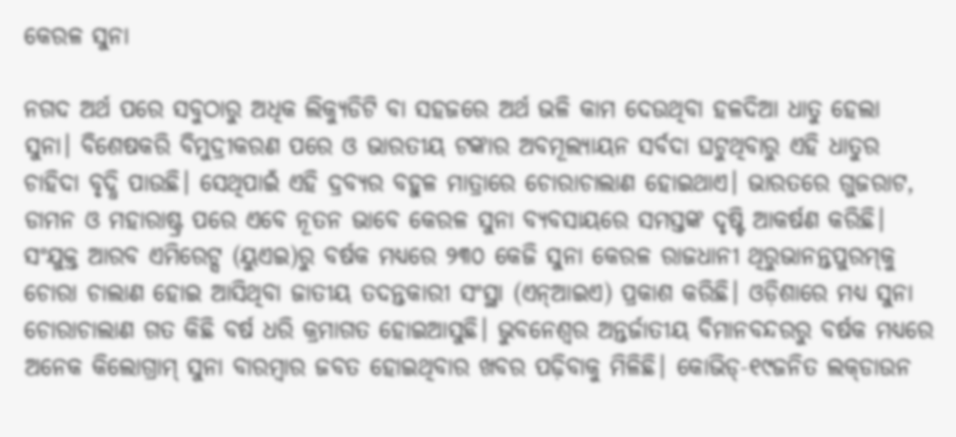କେରଳ ସୁନା

ନଗଦ ଅର୍ଥ ପରେ ସବୁଠାରୁ ଅଧିକ ଲିକ୍ୟୁଡିଟି ବା ସହଜରେ ଅର୍ଥ ଭଳି କାମ ଦେଉଥିବା ହଳଦିଆ ଧାତୁ ହେଲା ସୁନା। ବିଶେଷକରି ବିମୁଦ୍ରୀକରଣ ପରେ ଓ ଭାରତୀୟ ଟଙ୍କାର ଅବମୂଲ୍ୟାୟନ ସର୍ବଦା ଘଟୁଥିବାରୁ ଏହି ଧାତୁର ଚାହିଦା ବୃଦ୍ଧି ପାଉଛି। ସେଥିପାଇଁ ଏହି ଦ୍ରବ୍ୟର ବହୁଳ ମାତ୍ରାରେ ଚୋରାଚାଲାଣ ହୋଇଥାଏ। ଭାରତରେ ଗୁଜରାଟ, ଡାମନ ଓ ମହାରାଷ୍ଟ୍ର ପରେ ଏବେ ନୂତନ ଭାବେ କେରଳ ସୁନା ବ୍ୟବସାୟରେ ସମସ୍ତଙ୍କ ଦୃଷ୍ଟି ଆକର୍ଷଣ କରିଛି। ସଂଯୁକ୍ତ ଆରବ ଏମିରେଟ୍ସ (ୟୁଏଇ)ରୁ ବର୍ଷକ ମଧ୍ୟରେ ୨୩୦ କେଜି ସୁନା କେରଳ ରାଜଧାନୀ ଥିରୁଭାନନ୍ତପୁରମ୍‌କୁ ଚୋରା ଚାଲାଣ ହୋଇ ଆସିଥିବା ଜାତୀୟ ତଦନ୍ତକାରୀ ସଂସ୍ଥା (ଏନ୍‌ଆଇଏ) ପ୍ରକାଶ କରିଛି। ଓଡ଼ିଶାରେ ମଧ୍ୟ ସୁନା ଚୋରାଚାଲାଣ ଗତ କିଛି ବର୍ଷ ଧରି କ୍ରମାଗତ ହୋଇଆସୁଛି। ଭୁବନେଶ୍ୱର ଅନ୍ତର୍ଜାତୀୟ ବିମାନବନ୍ଦରରୁ ବର୍ଷକ ମଧ୍ୟରେ ଅନେକ କିଲୋଗ୍ରାମ୍‌ ସୁନା ବାରମ୍ବାର ଜବତ ହୋଇଥିବାର ଖବର ପଢ଼ିବାକୁ ମିଳିଛି। କୋଭିଡ୍‌-୧୯ଜନିତ ଲକ୍‌ଡାଉନ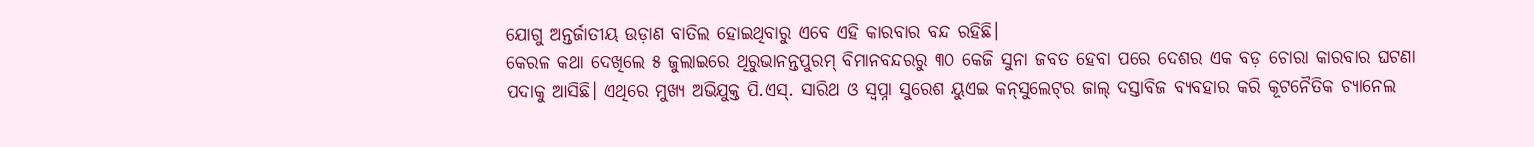ଯୋଗୁ ଅନ୍ତର୍ଜାତୀୟ ଉଡ଼ାଣ ବାତିଲ ହୋଇଥିବାରୁ ଏବେ ଏହି କାରବାର ବନ୍ଦ ରହିଛି।
କେରଳ କଥା ଦେଖିଲେ ୫ ଜୁଲାଇରେ ଥିରୁଭାନନ୍ତପୁରମ୍‌ ବିମାନବନ୍ଦରରୁ ୩୦ କେଜି ସୁନା ଜବତ ହେବା ପରେ ଦେଶର ଏକ ବଡ଼ ଚୋରା କାରବାର ଘଟଣା ପଦାକୁ ଆସିଛି। ଏଥିରେ ମୁଖ୍ୟ ଅଭିଯୁକ୍ତ ପି.ଏସ୍‌. ସାରିଥ ଓ ସ୍ବପ୍ନା ସୁରେଶ ୟୁଏଇ କନ୍‌ସୁଲେଟ୍‌ର ଜାଲ୍‌ ଦସ୍ତାବିଜ ବ୍ୟବହାର କରି କୂଟନୈତିକ ଚ୍ୟାନେଲ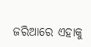ଜରିଆରେ ଏହାକୁ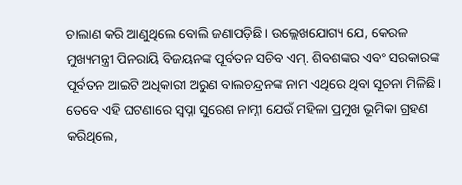ଚାଲାଣ କରି ଆଣୁଥିଲେ ବୋଲି ଜଣାପଡ଼ିଛି। ଉଲ୍ଲେଖଯୋଗ୍ୟ ଯେ, କେରଳ ମୁଖ୍ୟମନ୍ତ୍ରୀ ପିନରାୟି ବିଜୟନଙ୍କ ପୂର୍ବତନ ସଚିବ ଏମ୍‌. ଶିବଶଙ୍କର ଏବଂ ସରକାରଙ୍କ ପୂର୍ବତନ ଆଇଟି ଅଧିକାରୀ ଅରୁଣ ବାଲଚନ୍ଦ୍ରନଙ୍କ ନାମ ଏଥିରେ ଥିବା ସୂଚନା ମିଳିଛି। ତେବେ ଏହି ଘଟଣାରେ ସ୍ବପ୍ନା ସୁରେଶ ନାମ୍ନୀ ଯେଉଁ ମହିଳା ପ୍ରମୁଖ ଭୂମିକା ଗ୍ରହଣ କରିଥିଲେ,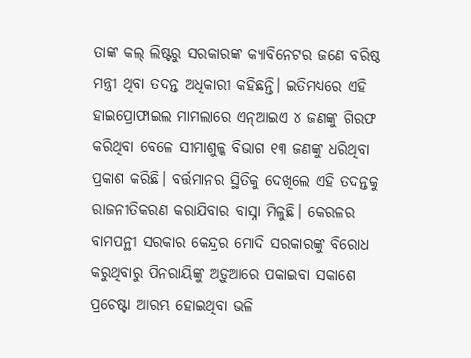ତାଙ୍କ କଲ୍‌ ଲିଷ୍ଟରୁ ସରକାରଙ୍କ କ୍ୟାବିନେଟର ଜଣେ ବରିଷ୍ଠ ମନ୍ତ୍ରୀ ଥିବା ତଦନ୍ତ ଅଧିକାରୀ କହିଛନ୍ତି। ଇତିମଧ୍ୟରେ ଏହି ହାଇପ୍ରୋଫାଇଲ ମାମଲାରେ ଏନ୍‌ଆଇଏ ୪ ଜଣଙ୍କୁ ଗିରଫ କରିଥିବା ବେଳେ ସୀମାଶୁଳ୍କ ବିଭାଗ ୧୩ ଜଣଙ୍କୁ ଧରିଥିବା ପ୍ରକାଶ କରିଛି। ବର୍ତ୍ତମାନର ସ୍ଥିତିକୁ ଦେଖିଲେ ଏହି ତଦନ୍ତକୁ ରାଜନୀତିକରଣ କରାଯିବାର ବାସ୍ନା ମିଳୁଛି। କେରଳର ବାମପନ୍ଥୀ ସରକାର କେନ୍ଦ୍ରର ମୋଦି ସରକାରଙ୍କୁ ବିରୋଧ କରୁଥିବାରୁ ପିନରାୟିଙ୍କୁ ଅଡ଼ୁଆରେ ପକାଇବା ସକାଶେ ପ୍ରଚେଷ୍ଟା ଆରମ୍ଭ ହୋଇଥିବା ଭଳି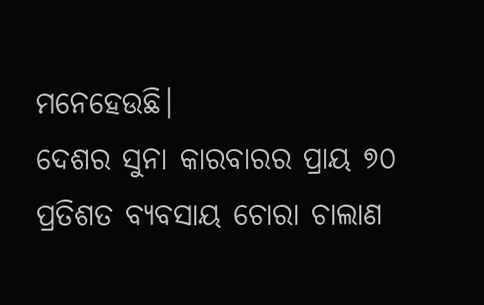ମନେହେଉଛି।
ଦେଶର ସୁନା କାରବାରର ପ୍ରାୟ ୭୦ ପ୍ରତିଶତ ବ୍ୟବସାୟ ଚୋରା ଚାଲାଣ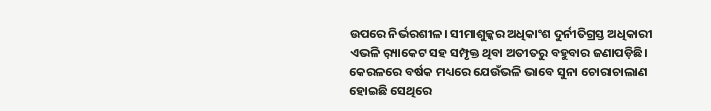ଉପରେ ନିର୍ଭରଶୀଳ। ସୀମାଶୁଳ୍କର ଅଧିକାଂଶ ଦୁର୍ନୀତିଗ୍ରସ୍ତ ଅଧିକାରୀ ଏଭଳି ର଼୍ୟାକେଟ ସହ ସମ୍ପୃକ୍ତ ଥିବା ଅତୀତରୁ ବହୁବାର ଜଣାପଡ଼ିଛି। କେରଳରେ ବର୍ଷକ ମଧ୍ୟରେ ଯେଉଁଭଳି ଭାବେ ସୁନା ଚୋରାଚାଲାଣ ହୋଇଛି ସେଥିରେ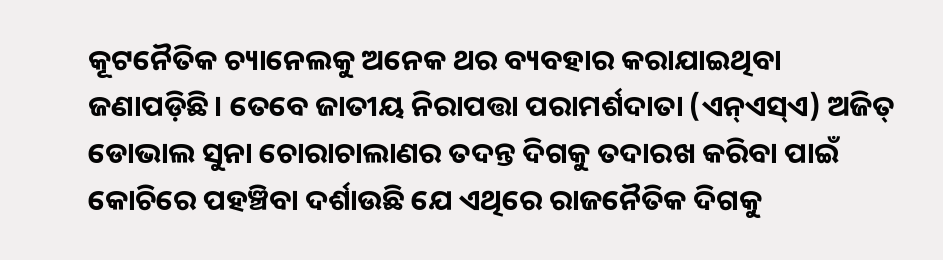କୂଟନୈତିକ ଚ୍ୟାନେଲକୁ ଅନେକ ଥର ବ୍ୟବହାର କରାଯାଇଥିବା ଜଣାପଡ଼ିଛି। ତେବେ ଜାତୀୟ ନିରାପତ୍ତା ପରାମର୍ଶଦାତା (ଏନ୍‌ଏସ୍‌ଏ) ଅଜିତ୍‌ ଡୋଭାଲ ସୁନା ଚୋରାଚାଲାଣର ତଦନ୍ତ ଦିଗକୁ ତଦାରଖ କରିବା ପାଇଁ କୋଚିରେ ପହଞ୍ଚିବା ଦର୍ଶାଉଛି ଯେ ଏଥିରେ ରାଜନୈତିକ ଦିଗକୁ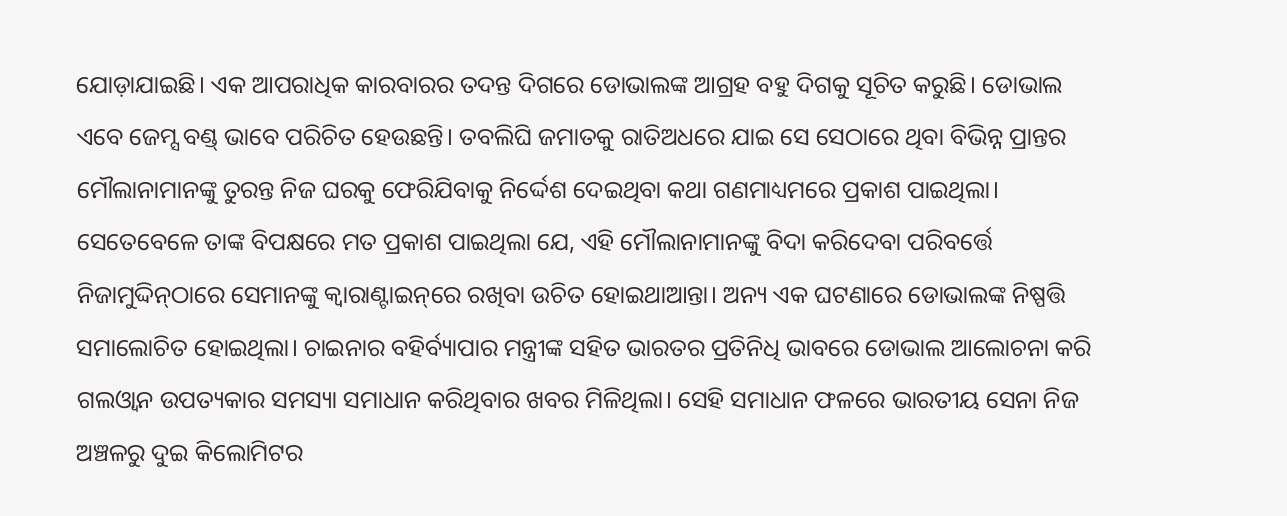ଯୋଡ଼ାଯାଇଛି। ଏକ ଆପରାଧିକ କାରବାରର ତଦନ୍ତ ଦିଗରେ ଡୋଭାଲଙ୍କ ଆଗ୍ରହ ବହୁ ଦିଗକୁ ସୂଚିତ କରୁଛି। ଡୋଭାଲ ଏବେ ଜେମ୍ସ ବଣ୍ଡ୍‌ ଭାବେ ପରିଚିତ ହେଉଛନ୍ତି। ତବଲିଘି ଜମାତକୁ ରାତିଅଧରେ ଯାଇ ସେ ସେଠାରେ ଥିବା ବିଭିନ୍ନ ପ୍ରାନ୍ତର ମୌଲାନାମାନଙ୍କୁ ତୁରନ୍ତ ନିଜ ଘରକୁ ଫେରିଯିବାକୁ ନିର୍ଦ୍ଦେଶ ଦେଇଥିବା କଥା ଗଣମାଧ୍ୟମରେ ପ୍ରକାଶ ପାଇଥିଲା। ସେତେବେଳେ ତାଙ୍କ ବିପକ୍ଷରେ ମତ ପ୍ରକାଶ ପାଇଥିଲା ଯେ, ଏହି ମୌଲାନାମାନଙ୍କୁ ବିଦା କରିଦେବା ପରିବର୍ତ୍ତେ ନିଜାମୁଦ୍ଦିନ୍‌ଠାରେ ସେମାନଙ୍କୁ କ୍ୱାରାଣ୍ଟାଇନ୍‌ରେ ରଖିବା ଉଚିତ ହୋଇଥାଆନ୍ତା। ଅନ୍ୟ ଏକ ଘଟଣାରେ ଡୋଭାଲଙ୍କ ନିଷ୍ପତ୍ତି ସମାଲୋଚିତ ହୋଇଥିଲା। ଚାଇନାର ବହିର୍ବ୍ୟାପାର ମନ୍ତ୍ରୀଙ୍କ ସହିତ ଭାରତର ପ୍ରତିନିଧି ଭାବରେ ଡୋଭାଲ ଆଲୋଚନା କରି ଗଲଓ୍ବାନ ଉପତ୍ୟକାର ସମସ୍ୟା ସମାଧାନ କରିଥିବାର ଖବର ମିଳିଥିଲା। ସେହି ସମାଧାନ ଫଳରେ ଭାରତୀୟ ସେନା ନିଜ ଅଞ୍ଚଳରୁ ଦୁଇ କିଲୋମିଟର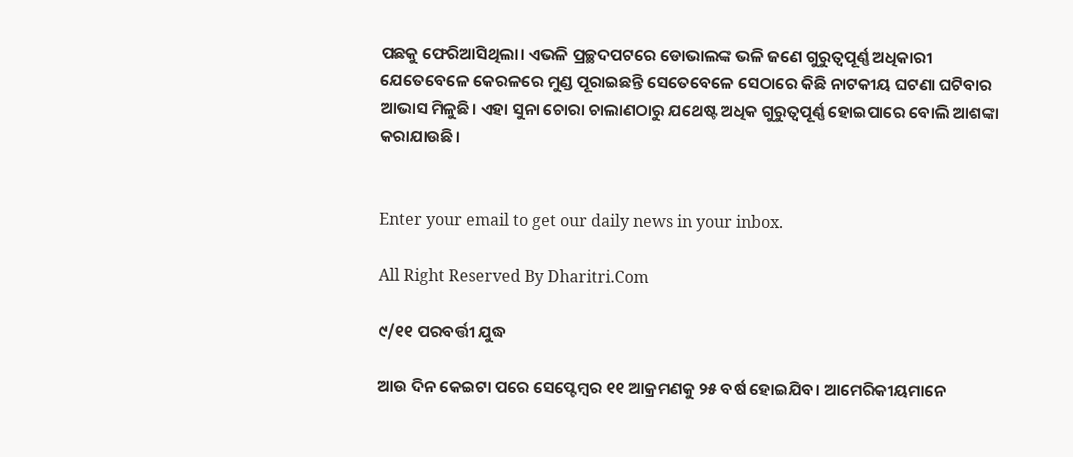ପଛକୁ ଫେରିଆସିଥିଲା। ଏଭଳି ପ୍ରଚ୍ଛଦପଟରେ ଡୋଭାଲଙ୍କ ଭଳି ଜଣେ ଗୁରୁତ୍ୱପୂର୍ଣ୍ଣ ଅଧିକାରୀ ଯେତେବେଳେ କେରଳରେ ମୁଣ୍ଡ ପୂରାଇଛନ୍ତି ସେତେବେଳେ ସେଠାରେ କିଛି ନାଟକୀୟ ଘଟଣା ଘଟିବାର ଆଭାସ ମିଳୁଛି। ଏହା ସୁନା ଚୋରା ଚାଲାଣଠାରୁ ଯଥେଷ୍ଟ ଅଧିକ ଗୁରୁତ୍ୱପୂର୍ଣ୍ଣ ହୋଇପାରେ ବୋଲି ଆଶଙ୍କା କରାଯାଉଛି।


Enter your email to get our daily news in your inbox.

All Right Reserved By Dharitri.Com

୯/୧୧ ପରବର୍ତ୍ତୀ ଯୁଦ୍ଧ

ଆଉ ଦିନ କେଇଟା ପରେ ସେପ୍ଟେମ୍ୱର ୧୧ ଆକ୍ରମଣକୁ ୨୫ ବର୍ଷ ହୋଇଯିବ। ଆମେରିକୀୟମାନେ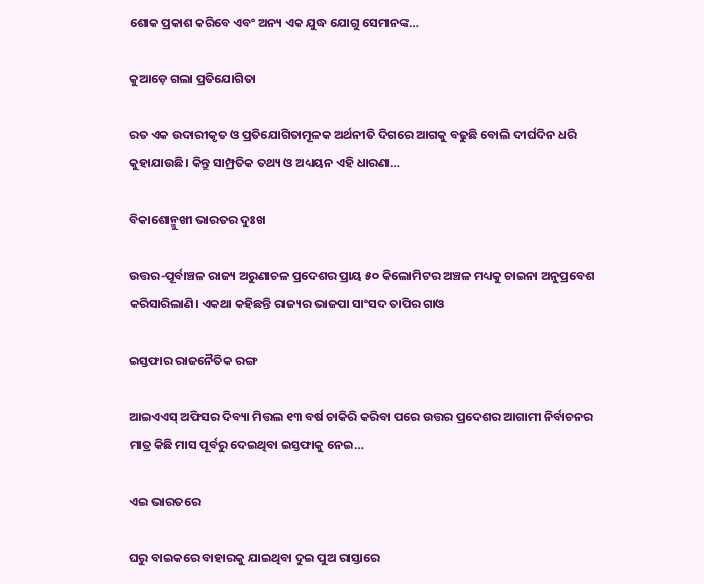ଶୋକ ପ୍ରକାଶ କରିବେ ଏବଂ ଅନ୍ୟ ଏକ ଯୁଦ୍ଧ ଯୋଗୁ ସେମାନଙ୍କ…

କୁଆଡ଼େ ଗଲା ପ୍ରତିଯୋଗିତା

ରତ ଏକ ଉଦାରୀକୃତ ଓ ପ୍ରତିଯୋଗିତାମୂଳକ ଅର୍ଥନୀତି ଦିଗରେ ଆଗକୁ ବଢୁଛି ବୋଲି ଦୀର୍ଘଦିନ ଧରି କୁହାଯାଉଛି। କିନ୍ତୁ ସାମ୍ପ୍ରତିକ ତଥ୍ୟ ଓ ଅଧ୍ୟୟନ ଏହି ଧାରଣା…

ବିକାଶୋନ୍ମୁଖୀ ଭାରତର ଦୁଃଖ

ଉତ୍ତର-ପୂର୍ବାଞ୍ଚଳ ରାଜ୍ୟ ଅରୁଣାଚଳ ପ୍ରଦେଶର ପ୍ରାୟ ୫୦ କିଲୋମିଟର ଅଞ୍ଚଳ ମଧ୍ୟକୁ ଚାଇନା ଅନୁପ୍ରବେଶ କରିସାରିଲାଣି। ଏକଥା କହିଛନ୍ତି ରାଜ୍ୟର ଭାଜପା ସାଂସଦ ତାପିର ଗାଓ

ଇସ୍ତଫାର ରାଜନୈତିକ ରଙ୍ଗ

ଆଇଏଏସ୍‌ ଅଫିସର ଦିବ୍ୟା ମିତ୍ତଲ ୧୩ ବର୍ଷ ଚାକିରି କରିବା ପରେ ଉତ୍ତର ପ୍ରଦେଶର ଆଗାମୀ ନିର୍ବାଚନର ମାତ୍ର କିଛି ମାସ ପୂର୍ବରୁ ଦେଇଥିବା ଇସ୍ତଫାକୁ ନେଇ…

ଏଇ ଭାରତରେ

ଘରୁ ବାଇକରେ ବାହାରକୁ ଯାଇଥିବା ଦୁଇ ପୁଅ ରାସ୍ତାରେ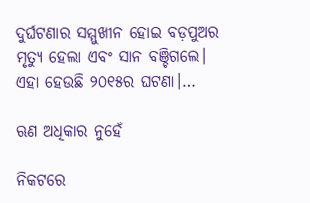ଦୁର୍ଘଟଣାର ସମ୍ମୁଖୀନ ହୋଇ ବଡ଼ପୁଅର ମୃତ୍ୟୁ ହେଲା ଏବଂ ସାନ ବଞ୍ଚିଗଲେ। ଏହା ହେଉଛି ୨୦୧୫ର ଘଟଣା।…

ଋଣ ଅଧିକାର ନୁହେଁ

ନିକଟରେ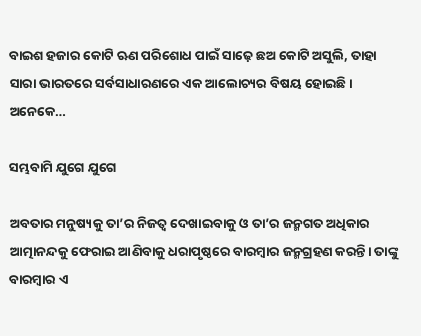ବାଇଶ ହଜାର କୋଟି ଋଣ ପରିଶୋଧ ପାଇଁ ସାଢ଼େ ଛଅ କୋଟି ଅସୁଲି, ତାହା ସାରା ଭାରତରେ ସର୍ବସାଧାରଣରେ ଏକ ଆଲୋଚ୍ୟର ବିଷୟ ହୋଇଛି। ଅନେକେ…

ସମ୍ଭବାମି ଯୁଗେ ଯୁଗେ

ଅବତାର ମନୁଷ୍ୟକୁ ତା’ର ନିଜତ୍ୱ ଦେଖାଇବାକୁ ଓ ତା’ର ଜନ୍ମଗତ ଅଧିକାର ଆତ୍ମାନନ୍ଦକୁ ଫେରାଇ ଆଣିବାକୁ ଧରାପୃଷ୍ଠରେ ବାରମ୍ବାର ଜନ୍ମଗ୍ରହଣ କରନ୍ତି। ତାଙ୍କୁ ବାରମ୍ବାର ଏ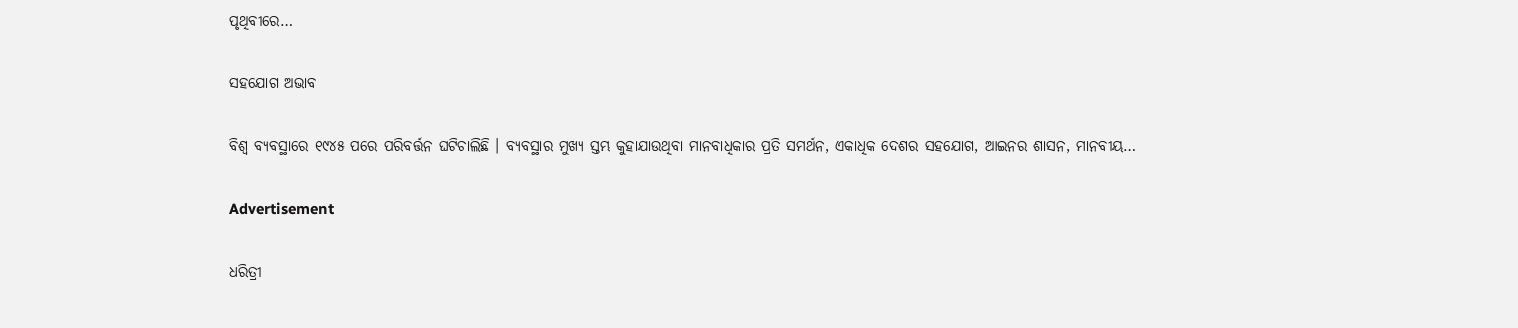ପୃଥିବୀରେ…

ସହଯୋଗ ଅଭାବ

ବିଶ୍ୱ ବ୍ୟବସ୍ଥାରେ ୧୯୪୫ ପରେ ପରିବର୍ତ୍ତନ ଘଟିଚାଲିଛି । ବ୍ୟବସ୍ଥାର ମୁଖ୍ୟ ସ୍ତମ୍ଭ କୁହାଯାଉଥିବା ମାନବାଧିକାର ପ୍ରତି ସମର୍ଥନ, ଏକାଧିକ ଦେଶର ସହଯୋଗ, ଆଇନର ଶାସନ, ମାନବୀୟ…

Advertisement

ଧରିତ୍ରୀ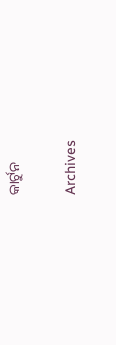କାର୍ଟୁନ

Archives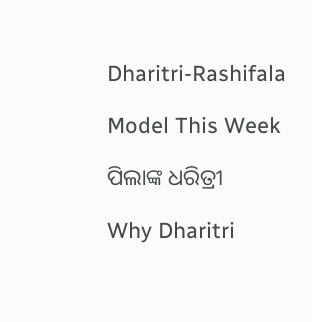Dharitri-Rashifala

Model This Week

ପିଲାଙ୍କ ଧରିତ୍ରୀ

Why Dharitri